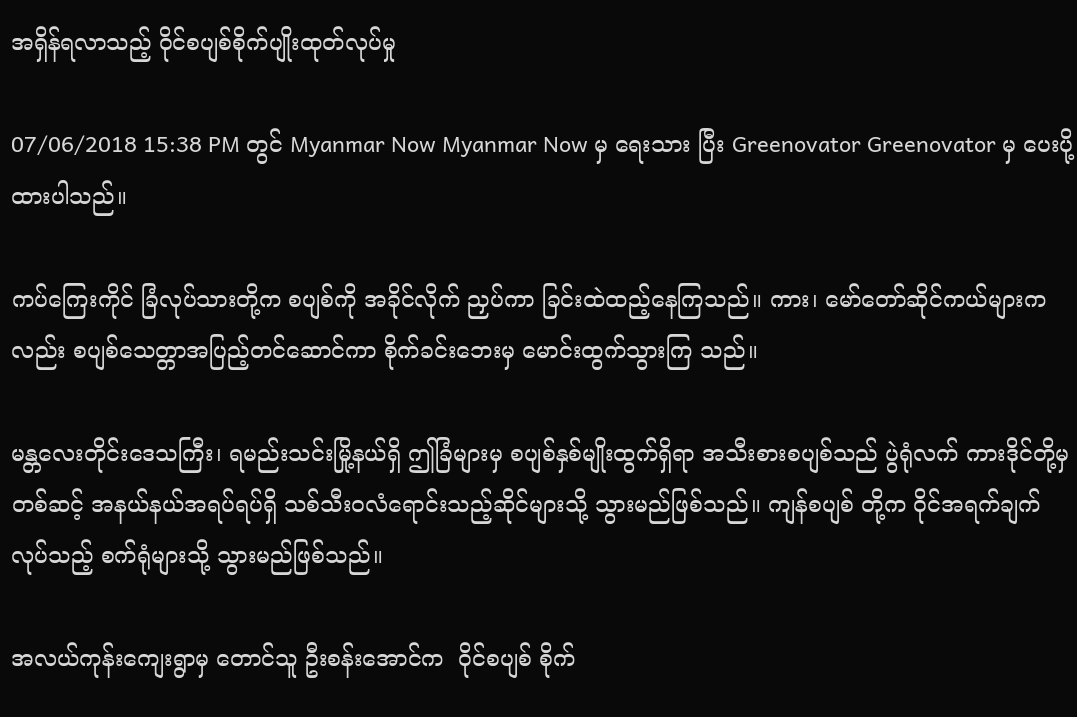အရှိန်ရလာသည့် ဝိုင်စပျစ်စိုက်ပျိုးထုတ်လုပ်မှု

07/06/2018 15:38 PM တွင် Myanmar Now Myanmar Now မှ ရေးသား ပြီး Greenovator Greenovator မှ ပေးပို့ထားပါသည်။

ကပ်ကြေးကိုင် ခြံလုပ်သားတို့က စပျစ်ကို အခိုင်လိုက် ညှပ်ကာ ခြင်းထဲထည့်နေကြသည်။ ကား၊ မော်တော်ဆိုင်ကယ်များကလည်း စပျစ်သေတ္တာအပြည့်တင်ဆောင်ကာ စိုက်ခင်းဘေးမှ မောင်းထွက်သွားကြ သည်။

မန္တလေးတိုင်းဒေသကြီး၊ ရမည်းသင်းမြို့နယ်ရှိ ဤခြံများမှ စပျစ်နှစ်မျိုးထွက်ရှိရာ အသီးစားစပျစ်သည် ပွဲရုံလက် ကားဒိုင်တို့မှတစ်ဆင့် အနယ်နယ်အရပ်ရပ်ရှိ သစ်သီးဝလံရောင်းသည့်ဆိုင်များသို့ သွားမည်ဖြစ်သည်။ ကျန်စပျစ် တို့က ဝိုင်အရက်ချက်လုပ်သည့် စက်ရုံများသို့ သွားမည်ဖြစ်သည်။

အလယ်ကုန်းကျေးရွာမှ တောင်သူ ဦးစန်းအောင်က  ဝိုင်စပျစ် စိုက်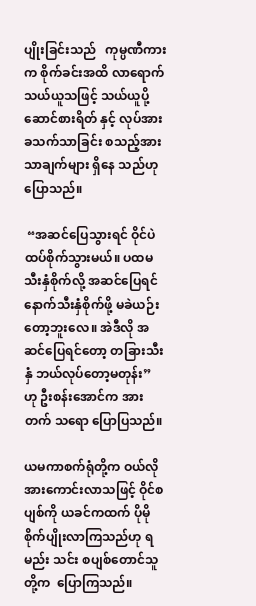ပျိုးခြင်းသည်   ကုမ္ပဏီကားက စိုက်ခင်းအထိ လာရောက်သယ်ယူသဖြင့် သယ်ယူပို့ဆောင်စားရိတ် နှင့် လုပ်အားခသက်သာခြင်း စသည့်အားသာချက်များ ရှိနေ သည်ဟုပြောသည်။

 “အဆင်ပြေသွားရင် ဝိုင်ပဲ ထပ်စိုက်သွားမယ်။ ပထမသီးနှံစိုက်လို့ အဆင်ပြေရင် နောက်သီးနှံစိုက်ဖို့ မခဲယဉ်း တော့ဘူးလေ။ အဲဒီလို အဆင်ပြေရင်တော့ တခြားသီးနှံ ဘယ်လုပ်တော့မတုန်း” ဟု ဦးစန်းအောင်က အားတက် သရော ပြောပြသည်။

ယမကာစက်ရုံတို့က ဝယ်လိုအားကောင်းလာသဖြင့် ဝိုင်စပျစ်ကို ယခင်ကထက် ပိုမိုစိုက်ပျိုးလာကြသည်ဟု ရမည်း သင်း စပျစ်တောင်သူတို့က  ပြောကြသည်။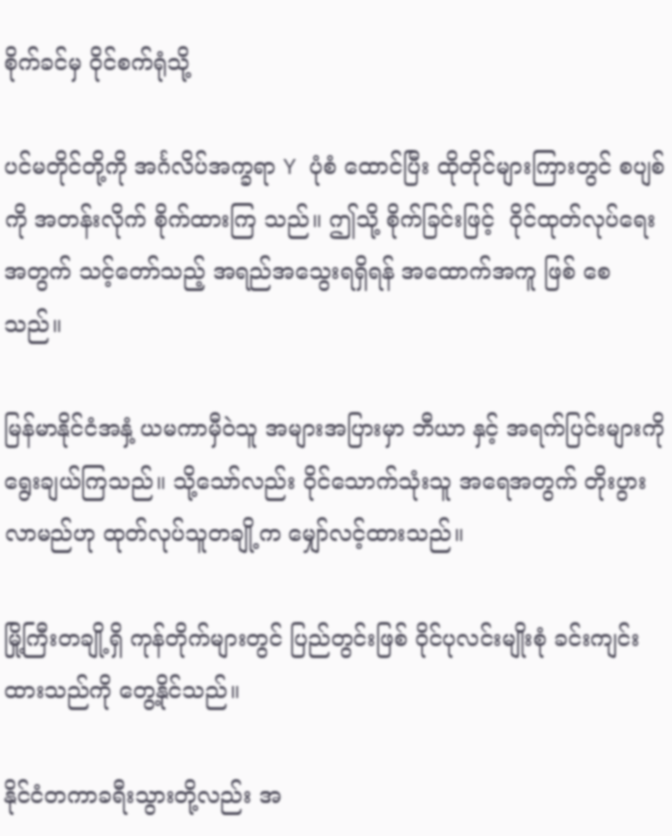စိုက်ခင်မှ ဝိုင်စက်ရုံသို့

ပင်မတိုင်တို့ကို အင်္ဂလိပ်အက္ခရာ Y ပုံစံ ထောင်ပြီး ထိုတိုင်များကြားတွင် စပျစ်ကို အတန်းလိုက် စိုက်ထားကြ သည်။ ဤသို့ စိုက်ခြင်းဖြင့်  ဝိုင်ထုတ်လုပ်ရေးအတွက် သင့်တော်သည့် အရည်အသွေးရရှိရန် အထောက်အကူ ဖြစ် စေသည်။

မြန်မာနိုင်ငံအနှံ့ ယမကာမှီဝဲသူ အများအပြားမှာ ဘီယာ နှင့် အရက်ပြင်းများကို ရွေးချယ်ကြသည်။ သို့သော်လည်း ဝိုင်သောက်သုံးသူ အရေအတွက် တိုးပွားလာမည်ဟု ထုတ်လုပ်သူတချို့က မျှော်လင့်ထားသည်။

မြို့ကြီးတချို့ရှိ ကုန်တိုက်များတွင် ပြည်တွင်းဖြစ် ဝိုင်ပုလင်းမျိုးစုံ ခင်းကျင်းထားသည်ကို တွေ့နိုင်သည်။

နိုင်ငံတကာခရီးသွားတို့လည်း အ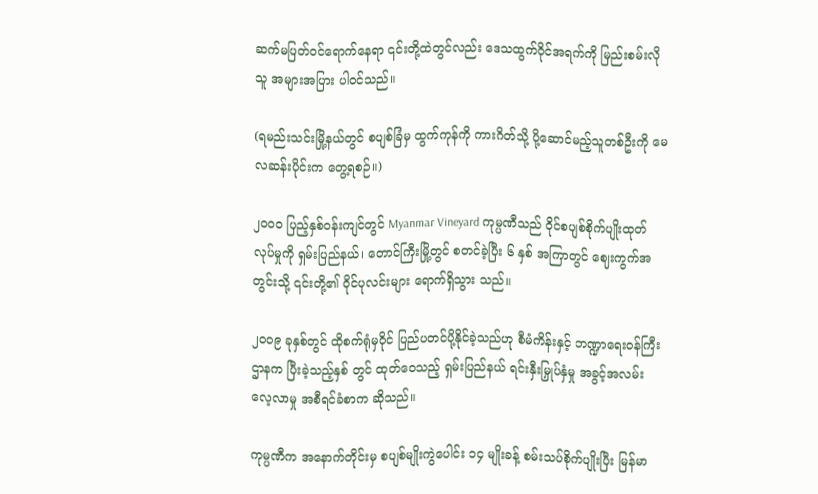ဆက်မပြတ်ဝင်ရောက်နေရာ ၎င်းတို့ထဲတွင်လည်း ဒေသထွက်ဝိုင်အရက်ကို မြည်းစမ်းလိုသူ အများအပြား ပါဝင်သည်။

(ရမည်းသင်းမြို့နယ်တွင် စပျစ်ခြံမှ ထွက်ကုန်ကို ကားဂိတ်သို့ ပို့ဆောင်မည့်သူတစ်ဦးကို မေလဆန်းပိုင်းက တွေ့ရစဉ်။)

၂ဝဝဝ ပြည့်နှစ်ဝန်းကျင်တွင် Myanmar Vineyard ကုမ္ပဏီသည် ဝိုင်စပျစ်စိုက်ပျိုးထုတ်လုပ်မှုကို ရှမ်းပြည်နယ်၊ တောင်ကြီးမြို့တွင် စတင်ခဲ့ပြီး ၆ နှစ် အကြာတွင် ဈေးကွက်အတွင်းသို့ ၎င်းတို့၏ ဝိုင်ပုလင်းများ ရောက်ရှိသွား သည်။

၂ဝဝ၉ ခုနှစ်တွင် ထိုစက်ရုံမှဝိုင် ပြည်ပတင်ပို့နိုင်ခဲ့သည်ဟု စီမံကိန်းနှင့် ဘဏ္ဍာရေးဝန်ကြီးဌာနက ပြီးခဲ့သည့်နှစ် တွင် ထုတ်ဝေသည့် ရှမ်းပြည်နယ် ရင်းနှီးမြှုပ်နှံမှု အခွင့်အလမ်း လေ့လာမှု အစီရင်ခံစာက ဆိုသည်။

ကုမ္ပဏီက အနောက်တိုင်းမှ စပျစ်မျိုးကွဲပေါင်း ၁၄ မျိုးခန့် စမ်းသပ်စိုက်ပျိုးပြီး မြန်မာ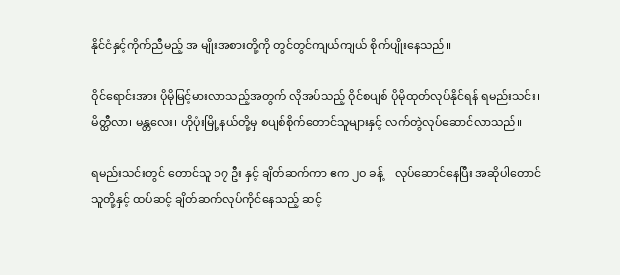နိုင်ငံနှင့်ကိုက်ညီမည့် အ မျိုးအစားတို့ကို တွင်တွင်ကျယ်ကျယ် စိုက်ပျိုးနေသည်။

ဝိုင်ရောင်းအား ပိုမိုမြင့်မားလာသည့်အတွက် လိုအပ်သည့် ဝိုင်စပျစ် ပိုမိုထုတ်လုပ်နိုင်ရန် ရမည်းသင်း၊ မိတ္ထီလာ၊ မန္တလေး၊ ဟိုပုံးမြို့နယ်တို့မှ စပျစ်စိုက်တောင်သူများနှင့် လက်တွဲလုပ်ဆောင်လာသည်။

ရမည်းသင်းတွင် တောင်သူ ၁၇ ဦး နှင့် ချိတ်ဆက်ကာ ဧက ၂ဝ ခန့်    လုပ်ဆောင်နေပြီး အဆိုပါတောင်သူတို့နှင့် ထပ်ဆင့် ချိတ်ဆက်လုပ်ကိုင်နေသည့် ဆင့်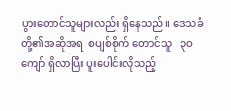ပွားတောင်သူများလည်း ရှိနေသည်။ ဒေသခံတို့၏အဆိုအရ  စပျစ်စိုက် တောင်သူ   ၃ဝ ကျော် ရှိလာပြီး ပူးပေါင်းလိုသည့်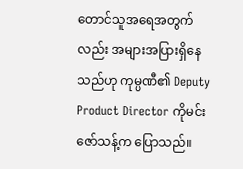တောင်သူအရေအတွက်လည်း အများအပြားရှိနေသည်ဟု ကုမ္ပဏီ၏ Deputy Product Director ကိုမင်းဇော်သန့်က ပြောသည်။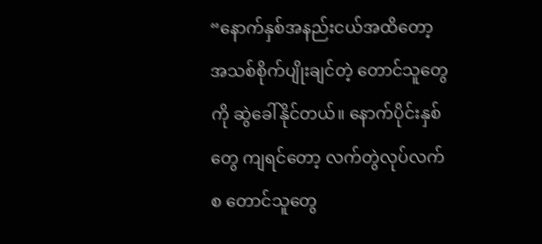“နောက်နှစ်အနည်းငယ်အထိတော့ အသစ်စိုက်ပျိုးချင်တဲ့ တောင်သူတွေကို ဆွဲခေါ်နိုင်တယ်။ နောက်ပိုင်းနှစ်တွေ ကျရင်တော့ လက်တွဲလုပ်လက်စ တောင်သူတွေ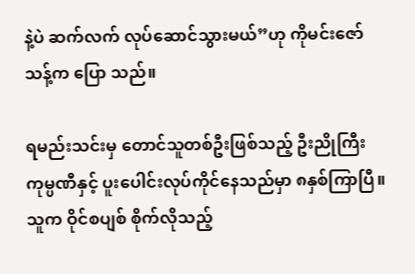နဲ့ပဲ ဆက်လက် လုပ်ဆောင်သွားမယ်”ဟု ကိုမင်းဇော်သန့်က ပြော သည်။

ရမည်းသင်းမှ တောင်သူတစ်ဦးဖြစ်သည့် ဦးညိုကြီး ကုမ္ပဏီနှင့် ပူးပေါင်းလုပ်ကိုင်နေသည်မှာ ၈နှစ်ကြာပြီ။   သူက ဝိုင်စပျစ် စိုက်လိုသည့်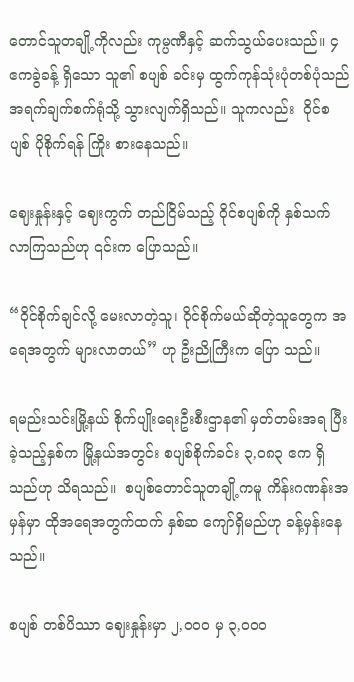တောင်သူတချို့ကိုလည်း ကုမ္ပဏီနှင့် ဆက်သွယ်ပေးသည်။ ၄ ဧကခွဲခန့် ရှိသော သူ၏ စပျစ် ခင်းမှ ထွက်ကုန်သုံးပုံတစ်ပုံသည် အရက်ချက်စက်ရုံသို့ သွားလျက်ရှိသည်။ သူကလည်း  ဝိုင်စပျစ် ပိုစိုက်ရန် ကြိုး စားနေသည်။

ဈေးနှုန်းနှင့် ဈေးကွက် တည်ငြိမ်သည့် ဝိုင်စပျစ်ကို နှစ်သက်လာကြသည်ဟု ၎င်းက ပြောသည်။

“ဝိုင်စိုက်ချင်လို့ မေးလာတဲ့သူ၊ ဝိုင်စိုက်မယ်ဆိုတဲ့သူတွေက အရေအတွက် များလာတယ်” ဟု ဦးညိုကြီးက ပြော သည်။

ရမည်းသင်းမြို့နယ် စိုက်ပျိုးရေးဦးစီးဌာန၏ မှတ်တမ်းအရ ပြီးခဲ့သည့်နှစ်က မြို့နယ်အတွင်း စပျစ်စိုက်ခင်း ၃,ဝ၈၃ ဧက ရှိသည်ဟု သိရသည်။  စပျစ်တောင်သူတချို့ကမူ ကိန်းဂဏန်းအမှန်မှာ ထိုအရေအတွက်ထက် နှစ်ဆ ကျော်ရှိမည်ဟု ခန့်မှန်းနေသည်။

စပျစ် တစ်ပိဿာ ဈေးနှုန်းမှာ ၂,ဝဝဝ မှ ၃,ဝဝဝ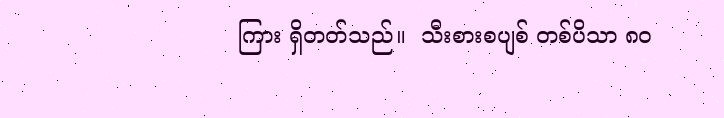ကြား ရှိတတ်သည်။  သီးစားစပျစ် တစ်ပိသာ ၈ဝ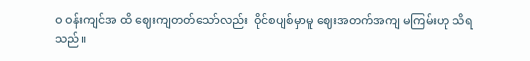ဝ ဝန်းကျင်အ ထိ ဈေးကျတတ်သော်လည်း  ဝိုင်စပျစ်မှာမူ ဈေးအတက်အကျ မကြမ်းဟု သိရသည်။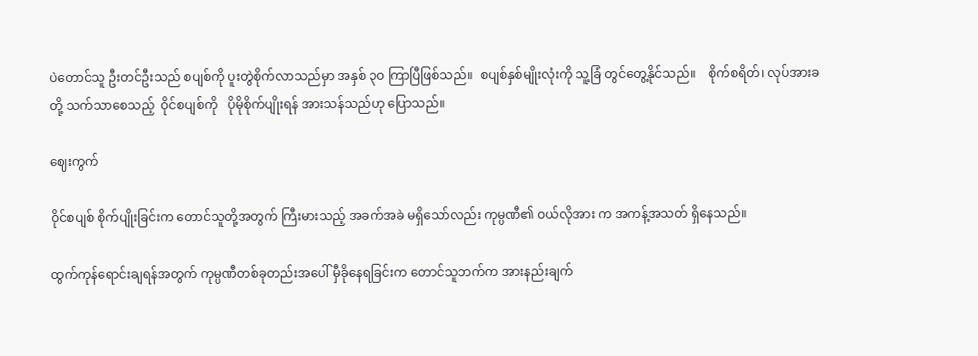ပဲတောင်သူ ဦးတင်ဦးသည် စပျစ်ကို ပူးတွဲစိုက်လာသည်မှာ အနှစ် ၃ဝ ကြာပြီဖြစ်သည်။  စပျစ်နှစ်မျိုးလုံးကို သူ့ခြံ တွင်တွေ့နိုင်သည်။    စိုက်စရိတ်၊ လုပ်အားခတို့ သက်သာစေသည့်  ဝိုင်စပျစ်ကို   ပိုမိုစိုက်ပျိုးရန် အားသန်သည်ဟု ပြောသည်။

ဈေးကွက်

ဝိုင်စပျစ် စိုက်ပျိုးခြင်းက တောင်သူတို့အတွက် ကြီးမားသည့် အခက်အခဲ မရှိသော်လည်း ကုမ္ပဏီ၏ ဝယ်လိုအား က အကန့်အသတ် ရှိနေသည်။

ထွက်ကုန်ရောင်းချရန်အတွက် ကုမ္ပဏီတစ်ခုတည်းအပေါ် မှီခိုနေရခြင်းက တောင်သူဘက်က အားနည်းချက်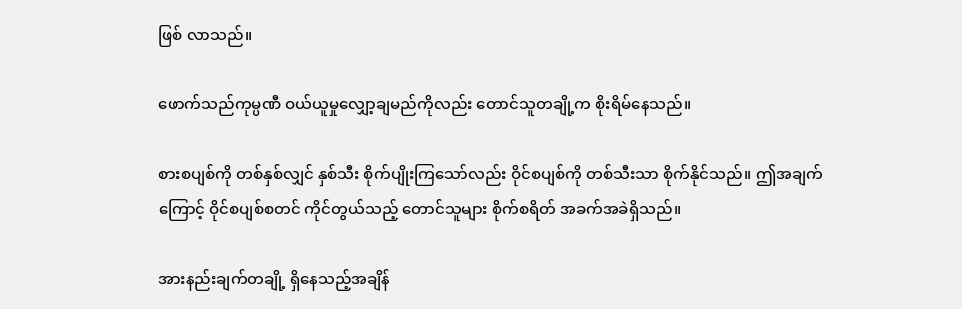ဖြစ် လာသည်။

ဖောက်သည်ကုမ္ပဏီ ဝယ်ယူမှုလျှော့ချမည်ကိုလည်း တောင်သူတချို့က စိုးရိမ်နေသည်။

စားစပျစ်ကို တစ်နှစ်လျှင် နှစ်သီး စိုက်ပျိုးကြသော်လည်း ဝိုင်စပျစ်ကို တစ်သီးသာ စိုက်နိုင်သည်။ ဤအချက် ကြောင့် ဝိုင်စပျစ်စတင် ကိုင်တွယ်သည့် တောင်သူများ စိုက်စရိတ် အခက်အခဲရှိသည်။

အားနည်းချက်တချို့ ရှိနေသည့်အချိန်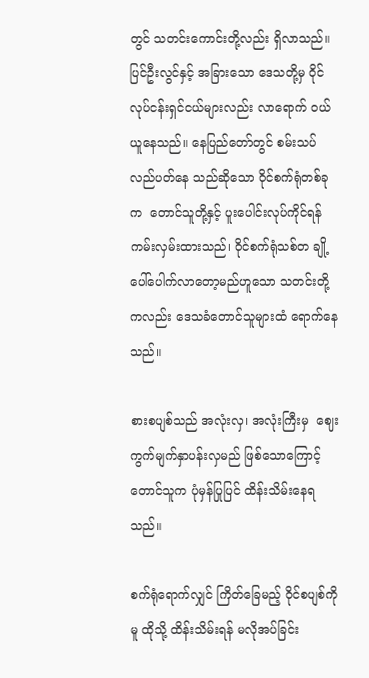တွင် သတင်းကောင်းတို့လည်း ရှိလာသည်။ ပြင်ဦးလွင်နှင့် အခြားသော ဒေသတို့မှ ဝိုင်လုပ်ငန်းရှင်ငယ်များလည်း လာရောက် ဝယ်ယူနေသည်။ နေပြည်တော်တွင် စမ်းသပ်လည်ပတ်နေ သည်ဆိုသော ဝိုင်စက်ရုံတစ်ခုက  တောင်သူတို့နှင့် ပူးပေါင်းလုပ်ကိုင်ရန် ကမ်းလှမ်းထားသည်၊ ဝိုင်စက်ရုံသစ်တ ချို့ ပေါ်ပေါက်လာတော့မည်ဟူသော သတင်းတို့ကလည်း ဒေသခံတောင်သူများထံ ရောက်နေသည်။

စားစပျစ်သည် အလုံးလှ၊ အလုံးကြီးမှ  ဈေးကွက်မျက်နှာပန်းလှမည် ဖြစ်သောကြောင့် တောင်သူက ပုံမှန်ပြုပြင် ထိန်းသိမ်းနေရသည်။

စက်ရုံရောက်လျှင် ကြိတ်ခြေမည့် ဝိုင်စပျစ်ကိုမူ ထိုသို့ ထိန်းသိမ်းရန် မလိုအပ်ခြင်း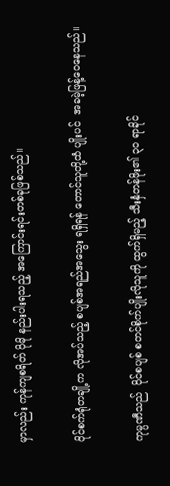မှာလည်း ကုန်ကျစရိတ် ပိုမို နည်းပါးရသည့် အကြောင်းရင်းတစ်ခုဖြစ်သည်။

ဝိုင်စက်ရုံတချို့က လိုအပ်သည့် စပျစ်အရည်အသွေး ရရှိရန် တောင်သူတို့ထံ ပျိုးပင်  အခမဲ့ဖြန့်ဝေနေသည်။

ကုမ္ပဏီသည်  ဝိုင်စပျစ် စတင်စိုက်ပျိုးလိုသူကို ထွက်ရှိမည့် သီးနှံတန်ဖိုး၏ ၃ဝ ရာခိုင်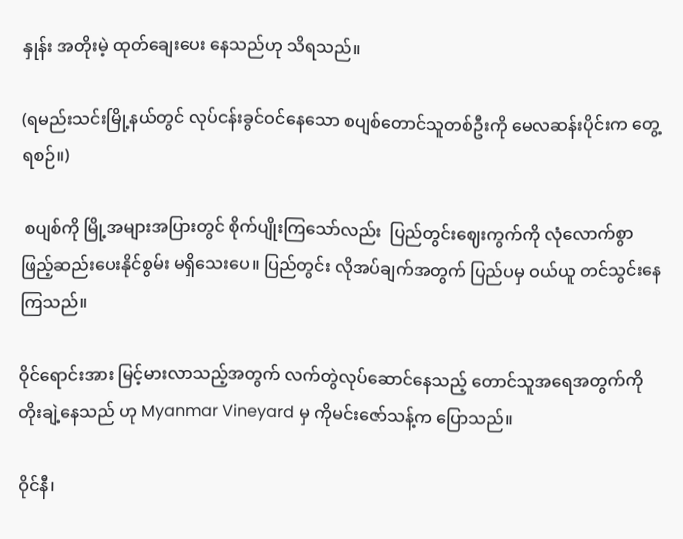နှုန်း အတိုးမဲ့ ထုတ်ချေးပေး နေသည်ဟု သိရသည်။

(ရမည်းသင်းမြို့နယ်တွင် လုပ်ငန်းခွင်ဝင်နေသော စပျစ်တောင်သူတစ်ဦးကို မေလဆန်းပိုင်းက တွေ့ရစဉ်။)

 စပျစ်ကို မြို့အများအပြားတွင် စိုက်ပျိုးကြသော်လည်း  ပြည်တွင်းဈေးကွက်ကို လုံလောက်စွာ ဖြည့်ဆည်းပေးနိုင်စွမ်း မရှိသေးပေ။ ပြည်တွင်း လိုအပ်ချက်အတွက် ပြည်ပမှ ဝယ်ယူ တင်သွင်းနေကြသည်။

ဝိုင်ရောင်းအား မြင့်မားလာသည့်အတွက် လက်တွဲလုပ်ဆောင်နေသည့် တောင်သူအရေအတွက်ကို တိုးချဲ့နေသည် ဟု Myanmar Vineyard မှ ကိုမင်းဇော်သန့်က ပြောသည်။

ဝိုင်နီ၊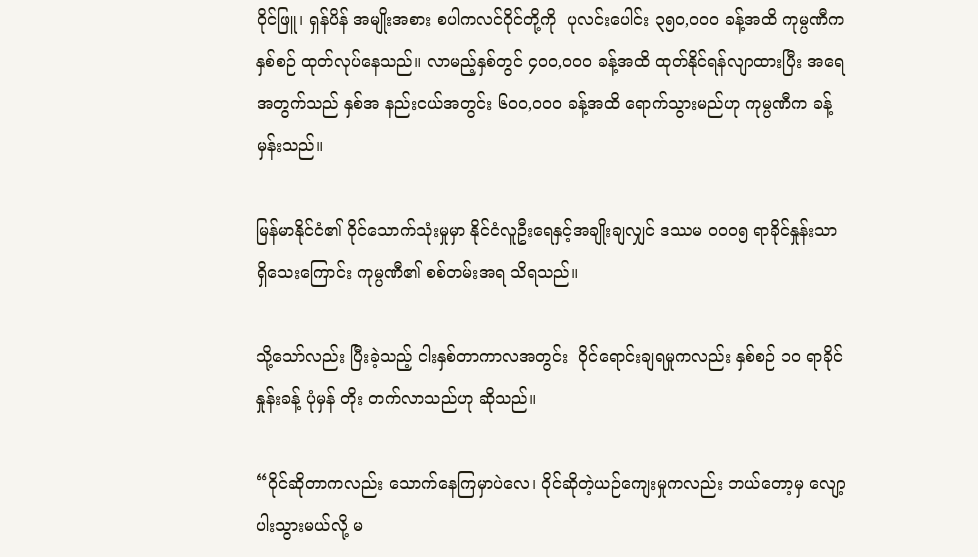ဝိုင်ဖြူ၊ ရှန်ပိန် အမျိုးအစား စပါကလင်ဝိုင်တို့ကို  ပုလင်းပေါင်း ၃၅ဝ,ဝဝဝ ခန့်အထိ ကုမ္ပဏီက နှစ်စဉ် ထုတ်လုပ်နေသည်။ လာမည့်နှစ်တွင် ၄ဝဝ,ဝဝဝ ခန့်အထိ ထုတ်နိုင်ရန်လျာထားပြီး အရေအတွက်သည် နှစ်အ နည်းငယ်အတွင်း ၆ဝဝ,ဝဝဝ ခန့်အထိ ရောက်သွားမည်ဟု ကုမ္ပဏီက ခန့်မှန်းသည်။

မြန်မာနိုင်ငံ၏ ဝိုင်သောက်သုံးမှုမှာ နိုင်ငံလူဦးရေနှင့်အချိုးချလျှင် ဒဿမ ဝဝဝ၅ ရာခိုင်နှုန်းသာ ရှိသေးကြောင်း ကုမ္ပဏီ၏ စစ်တမ်းအရ သိရသည်။

သို့သော်လည်း ပြီးခဲ့သည့် ငါးနှစ်တာကာလအတွင်း  ဝိုင်ရောင်းချရမှုကလည်း နှစ်စဉ် ၁ဝ ရာခိုင်နှုန်းခန့် ပုံမှန် တိုး တက်လာသည်ဟု ဆိုသည်။

“ဝိုင်ဆိုတာကလည်း သောက်နေကြမှာပဲလေ၊ ဝိုင်ဆိုတဲ့ယဉ်ကျေးမှုကလည်း ဘယ်တော့မှ လျော့ပါးသွားမယ်လို့ မ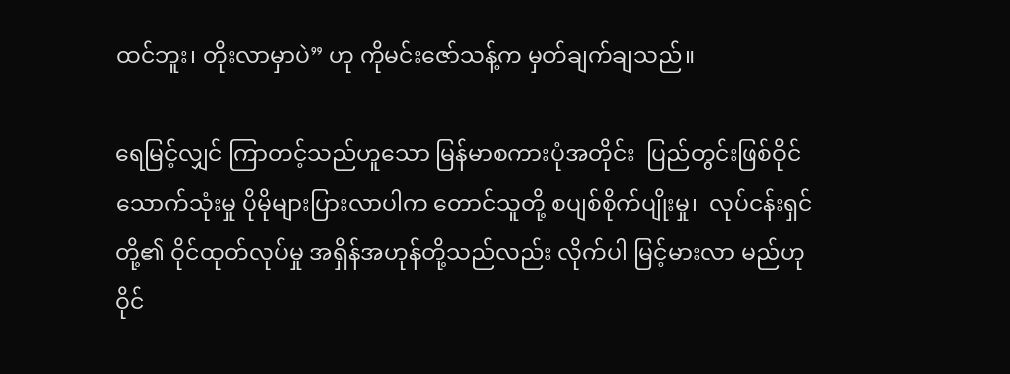ထင်ဘူး၊ တိုးလာမှာပဲ” ဟု ကိုမင်းဇော်သန့်က မှတ်ချက်ချသည်။

ရေမြင့်လျှင် ကြာတင့်သည်ဟူသော မြန်မာစကားပုံအတိုင်း  ပြည်တွင်းဖြစ်ဝိုင် သောက်သုံးမှု ပိုမိုများပြားလာပါက တောင်သူတို့ စပျစ်စိုက်ပျိုးမှု၊  လုပ်ငန်းရှင်တို့၏ ဝိုင်ထုတ်လုပ်မှု အရှိန်အဟုန်တို့သည်လည်း လိုက်ပါ မြင့်မားလာ မည်ဟု ဝိုင်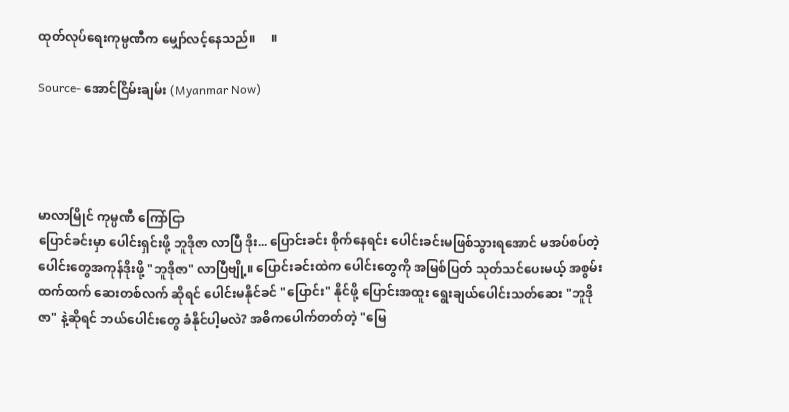ထုတ်လုပ်ရေးကုမ္ပဏီက မျှော်လင့်နေသည်။     ။

Source- အောင်ငြိမ်းချမ်း (Myanmar Now)




မာလာမြိုင် ကုမ္ပဏီ ကြော်ငြာ
ပြောင်ခင်းမှာ ပေါင်းရှင်းဖို့ ဘူဒိုဇာ လာပြီ ဒိုး... ပြောင်းခင်း စိုက်နေရင်း ပေါင်းခင်းမဖြစ်သွားရအောင် မအပ်စပ်တဲ့ ပေါင်းတွေအကုန်ဒိုးဖို့ "ဘူဒိုဇာ" လာပြီဗျို့။ ပြောင်းခင်းထဲက ပေါင်းတွေကို အမြစ်ပြတ် သုတ်သင်ပေးမယ့် အစွမ်းထက်ထက် ဆေးတစ်လက် ဆိုရင် ပေါင်းမနိုင်ခင် "ပြောင်း" နိုင်ဖို့ ပြောင်းအထူး ရွေးချယ်ပေါင်းသတ်ဆေး "ဘူဒိုဇာ" နဲ့ဆိုရင် ဘယ်ပေါင်းတွေ ခံနိုင်ပါ့မလဲ? အဓိကပေါက်တတ်တဲ့ "မြေ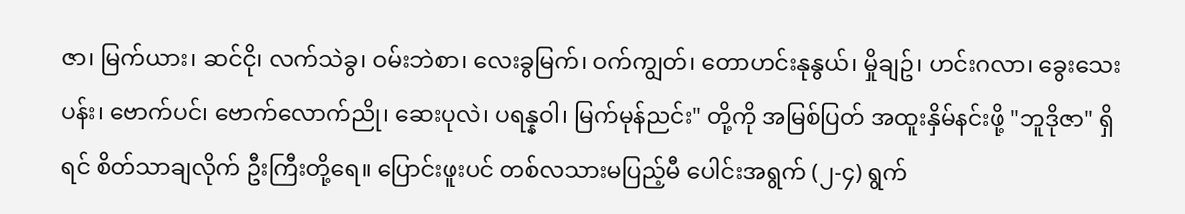ဇာ၊ မြက်ယား၊ ဆင်ငို၊ လက်သဲခွ၊ ဝမ်းဘဲစာ၊ လေးခွမြက်၊ ဝက်ကျွတ်၊ တောဟင်းနုနွယ်၊ မှိုချဥ်၊ ဟင်းဂလာ၊ ခွေးသေးပန်း၊ ဗောက်ပင်၊ ဗောက်လောက်ညို၊ ဆေးပုလဲ၊ ပရန္နဝါ၊ မြက်မုန်ညင်း" တို့ကို အမြစ်ပြတ် အထူးနှိမ်နင်းဖို့ "ဘူဒိုဇာ" ရှိရင် စိတ်သာချလိုက် ဦးကြီးတို့ရေ။ ပြောင်းဖူးပင် တစ်လသားမပြည့်မီ ပေါင်းအရွက် (၂-၄) ရွက်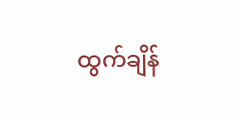ထွက်ချိန်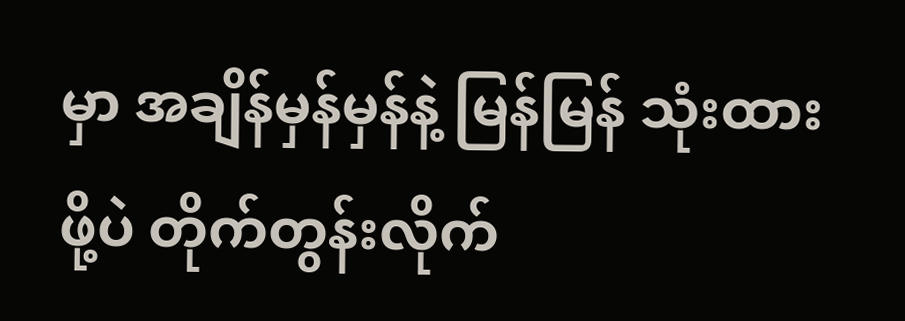မှာ အချိန်မှန်မှန်နဲ့ မြန်မြန် သုံးထားဖို့ပဲ တိုက်တွန်းလိုက်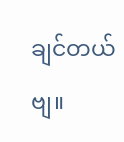ချင်တယ်ဗျ။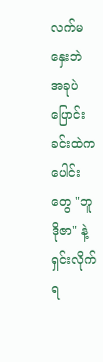လက်မနှေးဘဲ အခုပဲ ပြောင်းခင်းထဲကပေါင်းတွေ "ဘူဒိုဇာ" နဲ့ ရှင်းလိုက်ရ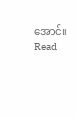အောင်။
Read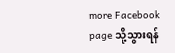more Facebook page သို့သွားရန်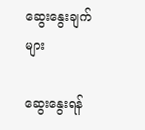ဆွေးနွေးချက်များ

ဆွေးနွေးရန်